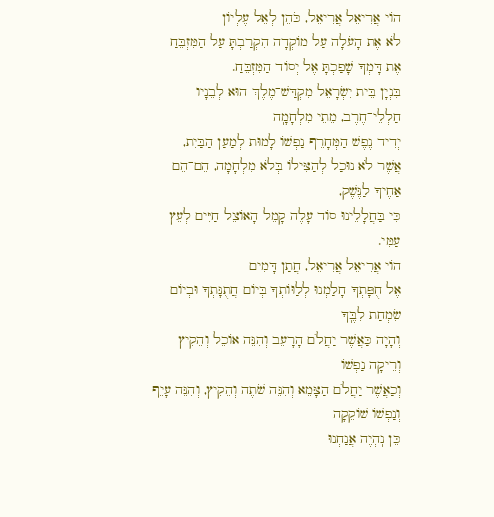הוֹי אֲרִיאֵל אֲרִיאֵל, כֹּהֵן לְאֵל עֶלְיוֹן
לֹא אֶת הָעֹלָה עַל מוֹקְדָה הִקְרַבְתָּ עַל הַמִּזְבֵּחַ
אֶת דָּמְךָ שָׁפַכְתָּ אֶל יְסוֹד הַמִּזְבֵּחַ.
בִּנְיָן בֵּית יִשְׂרָאֵל מִקְדַּשׁ־מֶלֶךְ הוּא לְבֵנָיו חַלְלֵי־חֶרֶב, מֵתֵי מִלְחָמָֽה
יְדִיד נֶפֶשׁ הַמְּחָרֵף נַפְשׁוֹ לָמוּת לְמַעַן הַבַּיִת,
אֲשֶׁר לֹא נוּכַל לְהַצִּילוֹ בְּלֹא מִלְחָמָה, הֵם־הֵם אַחֶיךָ לַנֶּשֶׁק,
כִּי בַּחֲלָלֵינוּ סוֹד עָלֶה קָמֵל הָאוֹצֵל חַיִּים לְעֵץ עַמִּי.
הוֹי אֲרִיאֵל אֲרִיאֵל, חֲתַן דָּמִים
אֶל חֻפָּתְךָ חָלַמְנוּ לְלַוּוֹתְךָ בְּיוֹם חֲתֻנָּתְךָ וּבְיוֹם שִׂמְחַת לִבֶּֽךָ
וְהָיָה כַּאֲשֶׁר יַחֲלֹם הָרָעֵב וְהִנֵּה אוֹכֵל וְהֵקִיץ וְרֵיקָה נַפְשׁוֹ
וְכַאֲשֶׁר יַחֲלֹם הַצָּמֵא וְהִנֵּה שֹׁתֶה וְהֵקִיץ, וְהִנֵּה עָיֵף וְנַפְשׁוֹ שׁוֹקֵקָה
כֵּן נֽהְיֶה אֲנַחְנוּ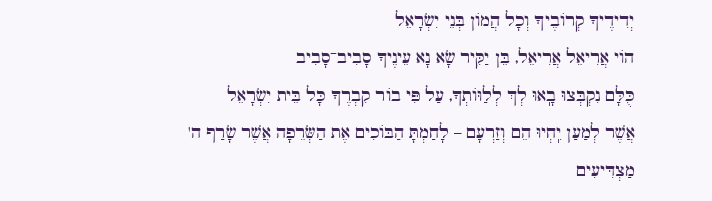יְדִידֶיךָ קְרוֹבֶיךָ וְכָל הֲמוֹן בְּנֵי יִשְׂרָאֵל
הוֹי אֲרִיאֵל אֲרִיאֵל, בֵּן יַקִּיר שָׂא נָא עֵינֶיךָ סָבִיב־סָבִיב
כֻּלָּם נִקְבְּצוּ בָֽאוּ לְךְ לְלַוּוֹתְךָ, עַל פִּי בוֹר קִבְרֶךָ כָּל בֵּית יִשְׂרָאֵל
אֲשֶׁר לְמַעַן יִֽחְיוּ הֵם וְזַרְעָם – לָחַמְתָּ הַבּוֹכִים אֶת הַשְּׂרֵפָה אֲשֶׁר שָׂרַף ה'
מַצְדִּיעִים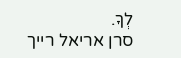לְךָ.
סרן אריאל רייך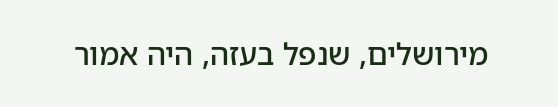מירושלים, שנפל בעזה, היה אמור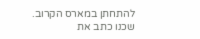להתחתן במארס הקרוב. שכנו כתב את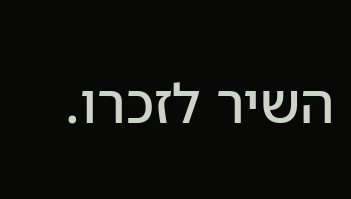השיר לזכרו.